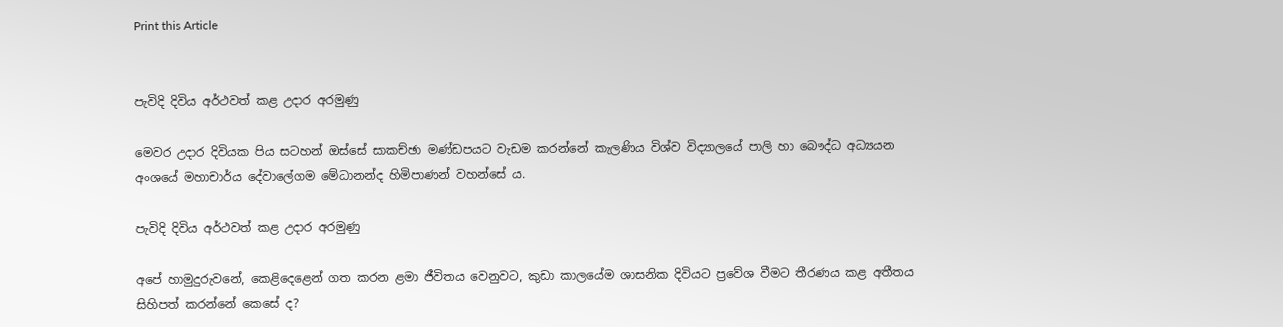Print this Article


පැවිදි දිවිය අර්ථවත් කළ උදාර අරමුණු

මෙවර උදාර දිවියක පිය සටහන් ඔස්සේ සාකච්ඡා මණ්ඩපයට වැඩම කරන්නේ කැලණිය විශ්ව විද්‍යාලයේ පාලි හා බෞද්ධ අධ්‍යයන අංශයේ මහාචාර්ය දේවාලේගම මේධානන්ද හිමිපාණන් වහන්සේ ය.

පැවිදි දිවිය අර්ථවත් කළ උදාර අරමුණු

අපේ හාමුදුරුවනේ, කෙළිදෙළෙන් ගත කරන ළමා ජීවිතය වෙනුවට, කුඩා කාලයේම ශාසනික දිවියට ප්‍රවේශ වීමට තීරණය කළ අතීතය සිහිපත් කරන්නේ කෙසේ ද?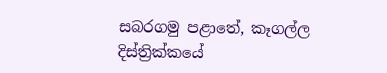සබරගමු පළාතේ, කෑගල්ල දිස්ත්‍රික්කයේ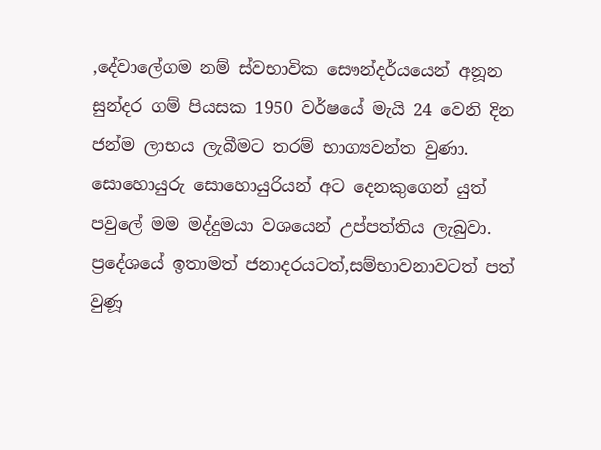,දේවාලේගම නම් ස්වභාවික සෞන්දර්යයෙන් අනූන සුන්දර ගම් පියසක 1950 වර්ෂයේ මැයි 24 වෙනි දින ජන්ම ලාභය ලැබීමට තරම් භාග්‍යවන්ත වුණා. සොහොයුරු සොහොයුරියන් අට දෙනකුගෙන් යුත් පවුලේ මම මද්දුමයා වශයෙන් උප්පත්තිය ලැබුවා. ප්‍රදේශයේ ඉතාමත් ජනාදරයටත්,සම්භාවනාවටත් පත් වුණූ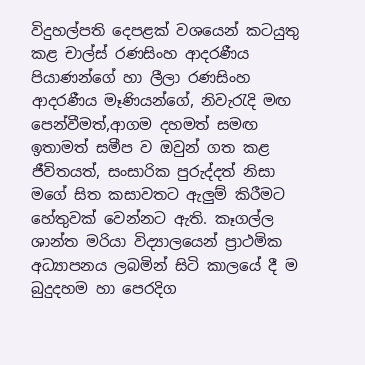විදුහල්පති දෙපළක් වශයෙන් කටයුතු කළ චාල්ස් රණසිංහ ආදරණීය පියාණන්ගේ හා ලීලා රණසිංහ ආදරණීය මෑණියන්ගේ, නිවැරැදි මඟ පෙන්වීමත්,ආගම දහමත් සමඟ ඉතාමත් සමීප ව ඔවුන් ගත කළ ජීවිතයත්, සංසාරික පුරුද්දත් නිසා මගේ සිත කසාවතට ඇලුම් කිරීමට හේතුවක් වෙන්නට ඇති. කෑගල්ල ශාන්ත මරියා විද්‍යාලයෙන් ප්‍රාථමික අධ්‍යාපනය ලබමින් සිටි කාලයේ දී ම බුදුදහම හා පෙරදිග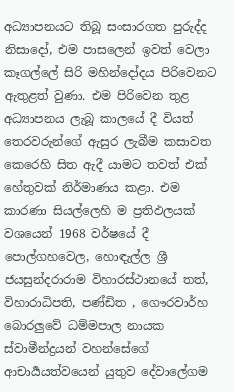අධ්‍යාපනයට තිබූ සංසාරගත පුරුද්ද නිසාදෝ, එම පාසලෙන් ඉවත් වෙලා කෑගල්ලේ සිරි මහින්දෝදය පිරිවෙනට ඇතුළත් වුණා. එම පිරිවෙන තුළ අධ්‍යාපනය ලැබූ කාලයේ දී වියත් තෙරවරුන්ගේ ඇසුර ලැබීම කසාවත කෙරෙහි සිත ඇදී යාමට තවත් එක් හේතුවක් නිර්මාණය කළා. එම කාරණා සියල්ලෙහි ම ප්‍රතිඵලයක් වශයෙන් 1968 වර්ෂයේ දී පොල්ගහවෙල, හොඳැල්ල ශ්‍රී ජයසුන්දරාරාම විහාරස්ථානයේ තත්, විහාරාධිපති, පණ්ඩිත , ගෞරවාර්හ බොරලුවේ ධම්මපාල නායක ස්වාමීන්ද්‍රයන් වහන්සේගේ ආචාර්‍යයත්වයෙන් යුතුව දේවාලේගම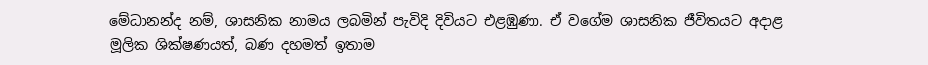මේධානන්ද නම්, ශාසනික නාමය ලබමින් පැවිදි දිවියට එළඹුණා. ඒ වගේම ශාසනික ජීවිතයට අදාළ මූලික ශික්ෂණයත්, බණ දහමත් ඉතාම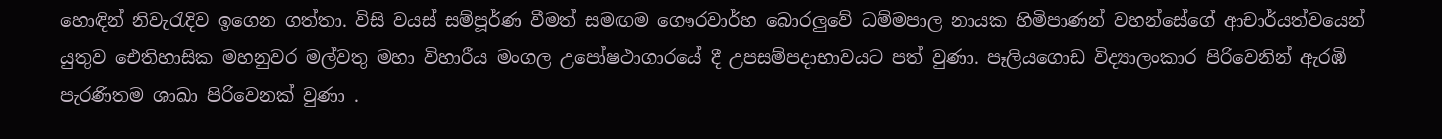හොඳින් නිවැරැදිව ඉගෙන ගත්තා. විසි වයස් සම්පූර්ණ වීමත් සමඟම ගෞරවාර්හ බොරලුවේ ධම්මපාල නායක හිමිපාණන් වහන්සේගේ ආචාර්යත්වයෙන් යුතුව ඓතිහාසික මහනුවර මල්වතු මහා විහාරීය මංගල උපෝෂථාගාරයේ දී උපසම්පදාභාවයට පත් වුණා. පෑලියගොඩ විද්‍යාලංකාර පිරිවෙනින් ඇරඹි පැරණිතම ශාඛා පිරිවෙනක් වුණා .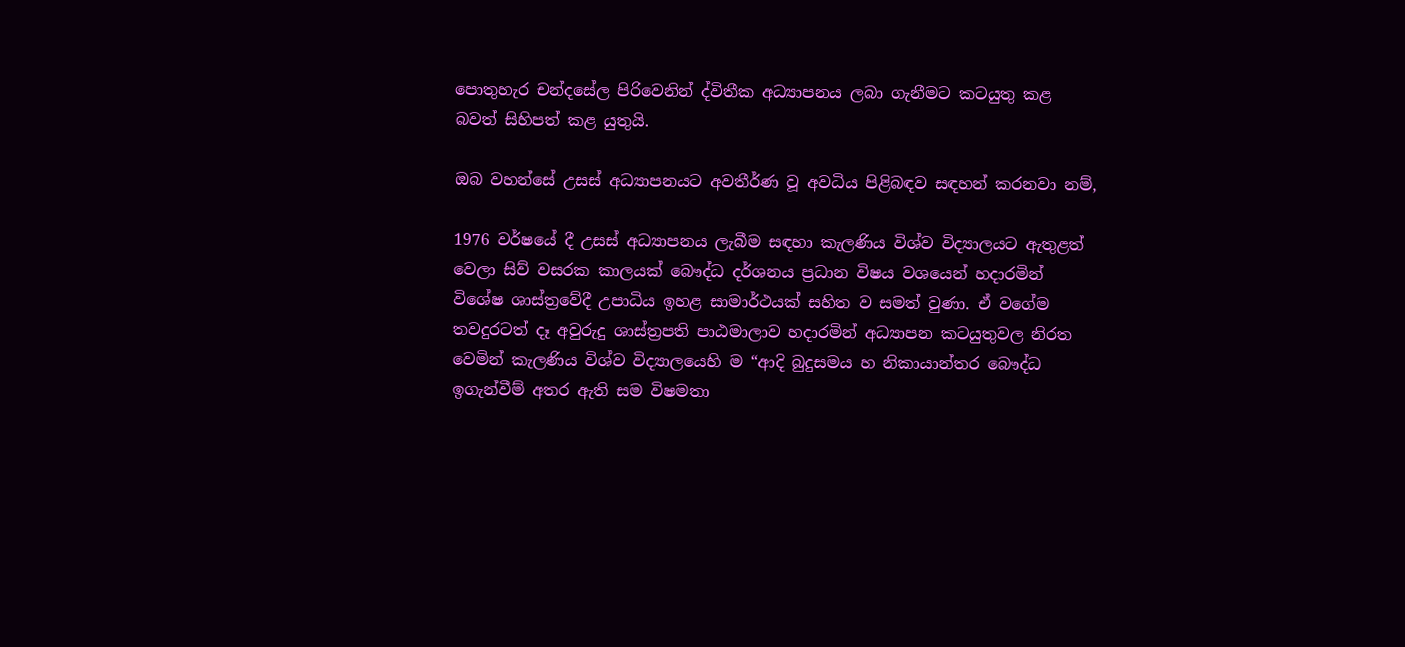පොතුහැර චන්දසේල පිරිවෙනින් ද්විතීක අධ්‍යාපනය ලබා ගැනීමට කටයුතු කළ බවත් සිහිපත් කළ යුතුයි.

ඔබ වහන්සේ උසස් අධ්‍යාපනයට අවතීර්ණ වූ අවධිය පිළිබඳව සඳහන් කරනවා නම්,

1976 වර්ෂයේ දී උසස් අධ්‍යාපනය ලැබීම සඳහා කැලණිය විශ්ව විද්‍යාලයට ඇතුළත් වෙලා සිව් වසරක කාලයක් බෞද්ධ දර්ශනය ප්‍රධාන විෂය වශයෙන් හදාරමින් විශේෂ ශාස්ත්‍රවේදී උපාධිය ඉහළ සාමාර්ථයක් සහිත ව සමත් වුණා. ඒ වගේම තවදුරටත් දෑ අවුරුදු ශාස්ත්‍රපති පාඨමාලාව හදාරමින් අධ්‍යාපන කටයුතුවල නිරත වෙමින් කැලණිය විශ්ව විද්‍යාලයෙහි ම “ආදි බුදුසමය හ නිකායාන්තර බෞද්ධ ඉගැන්වීම් අතර ඇති සම විෂමතා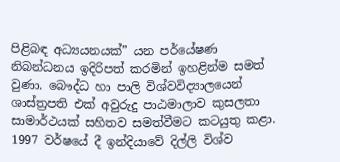පිළිබඳ අධ්‍යයනයක්” යන පර්යේෂණ නිබන්ධනය ඉදිරිපත් කරමින් ඉහළින්ම සමත් වුණා. බෞද්ධ හා පාලි විශ්වවිද්‍යාලයෙන් ශාස්ත්‍රපති එක් අවුරුදු පාඨමාලාව කුසලතා සාමාර්ථයක් සහිතව සමත්වීමට කටයුතු කළා. 1997 වර්ෂයේ දී ඉන්දියාවේ දිල්ලි විශ්ව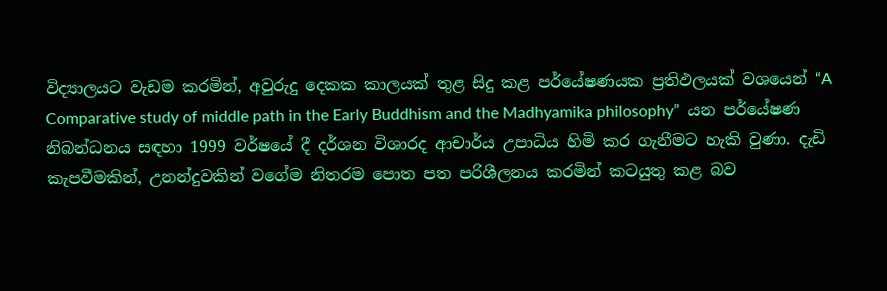විද්‍යාලයට වැඩම කරමින්, අවුරුදු දෙකක කාලයක් තුළ සිදු කළ පර්යේෂණයක ප්‍රතිඵලයක් වශයෙන් “A Comparative study of middle path in the Early Buddhism and the Madhyamika philosophy”  යන පර්යේෂණ නිබන්ධනය සඳහා 1999 වර්ෂයේ දී දර්ශන විශාරද ආචාර්ය උපාධිය හිමි කර ගැනීමට හැකි වුණා. දැඩි කැපවීමකින්, උනන්දුවකින් වගේම නිතරම පොත පත පරිශීලනය කරමින් කටයුතු කළ බව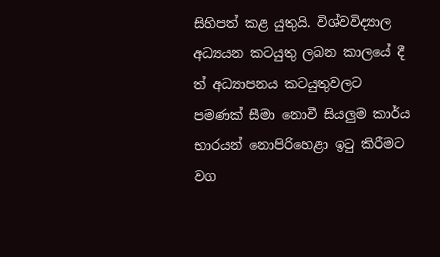සිහිපත් කළ යුතුයි. විශ්වවිද්‍යාල අධ්‍යයන කටයුතු ලබන කාලයේ දී ත් අධ්‍යාපනය කටයුතුවලට පමණක් සීමා නොවී සියලුම කාර්ය භාරයන් නොපිරිහෙළා ඉටු කිරීමට වග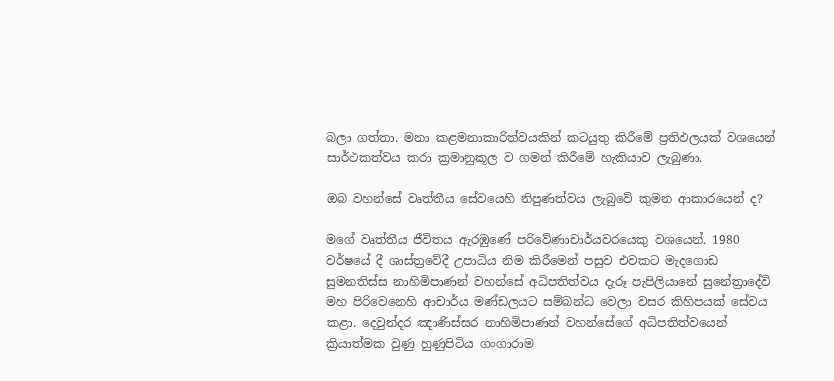බලා ගත්තා. මනා කළමනාකාරිත්වයකින් කටයුතු කිරීමේ ප්‍රතිඵලයක් වශයෙන් සාර්ථකත්වය කරා ක්‍රමානුකූල ව ගමන් කිරීමේ හැකියාව ලැබුණා.

ඔබ වහන්සේ වෘත්තීය සේවයෙහි නිපුණත්වය ලැබුවේ කුමන ආකාරයෙන් ද?

මගේ වෘත්තීය ජීවිතය ඇරඹුණේ පරිවේණාචාර්යවරයෙකු වශයෙන්. 1980 වර්ෂයේ දී ශාස්ත්‍රවේදී උපාධිය නිම කිරීමෙන් පසුව එවකට මැදගොඩ සුමනතිස්ස නාහිමිපාණන් වහන්සේ අධිපතිත්වය දැරූ පැපිලියානේ සුනේත්‍රාදේවි මහ පිරිවෙනෙහි ආචාර්ය මණ්ඩලයට සම්බන්ධ වෙලා වසර කිහිපයක් සේවය කළා. දෙවුන්දර ඤාණිස්සර නාහිමිපාණන් වහන්සේගේ අධිපතිත්වයෙන් ක්‍රියාත්මක වුණු හුණුපිටිය ගංගාරාම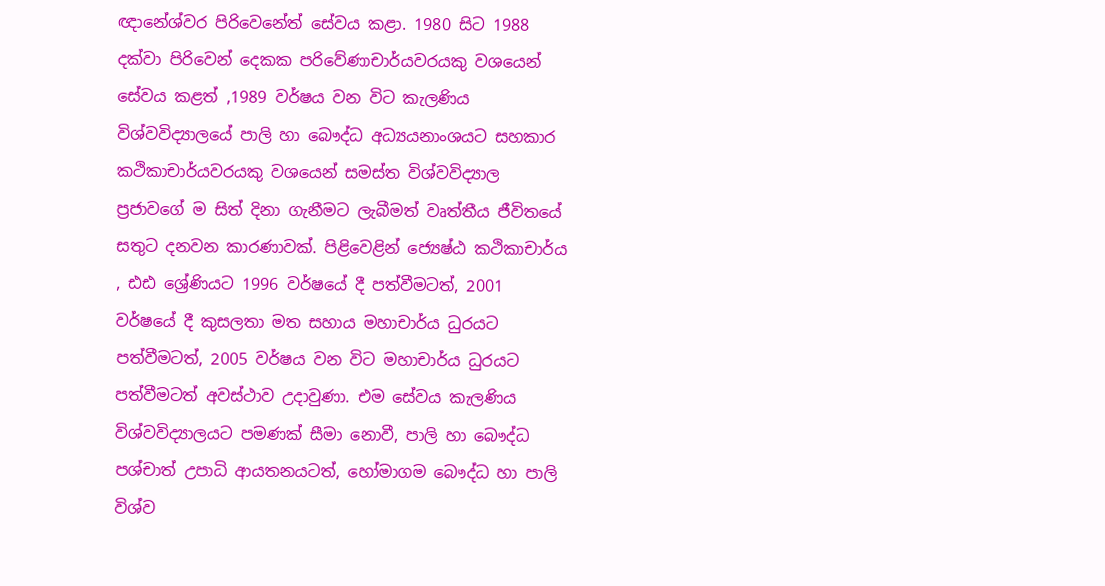ඥානේශ්වර පිරිවෙනේත් සේවය කළා. 1980 සිට 1988 දක්වා පිරිවෙන් දෙකක පරිවේණාචාර්යවරයකු වශයෙන් සේවය කළත් ,1989 වර්ෂය වන විට කැලණිය විශ්වවිද්‍යාලයේ පාලි හා බෞද්ධ අධ්‍යයනාංශයට සහකාර කථිකාචාර්යවරයකු වශයෙන් සමස්ත විශ්වවිද්‍යාල ප්‍රජාවගේ ම සිත් දිනා ගැනීමට ලැබීමත් වෘත්තීය ජීවිතයේ සතුට දනවන කාරණාවක්. පිළිවෙළින් ජ්‍යෙෂ්ඨ කථිකාචාර්ය , ඪඪ ශ්‍රේණියට 1996 වර්ෂයේ දී පත්වීමටත්, 2001 වර්ෂයේ දී කුසලතා මත සහාය මහාචාර්ය ධුරයට පත්වීමටත්, 2005 වර්ෂය වන විට මහාචාර්ය ධුරයට පත්වීමටත් අවස්ථාව උදාවුණා. එම සේවය කැලණිය විශ්වවිද්‍යාලයට පමණක් සීමා නොවී, පාලි හා බෞද්ධ පශ්චාත් උපාධි ආයතනයටත්, හෝමාගම බෞද්ධ හා පාලි විශ්ව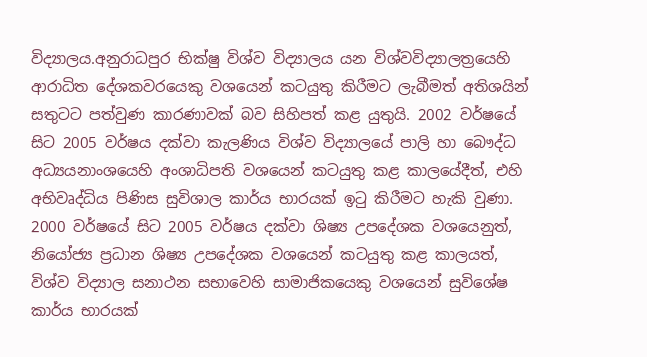විද්‍යාලය.අනුරාධපුර භික්ෂු විශ්ව විද්‍යාලය යන විශ්වවිද්‍යාලත්‍රයෙහි ආරාධිත දේශකවරයෙකු වශයෙන් කටයුතු කිරීමට ලැබීමත් අතිශයින් සතුටට පත්වුණ කාරණාවක් බව සිහිපත් කළ යුතුයි. 2002 වර්ෂයේ සිට 2005 වර්ෂය දක්වා කැලණිය විශ්ව විද්‍යාලයේ පාලි හා බෞද්ධ අධ්‍යයනාංශයෙහි අංශාධිපති වශයෙන් කටයුතු කළ කාලයේදීත්, එහි අභිවෘද්ධිය පිණිස සුවිශාල කාර්ය භාරයක් ඉටු කිරීමට හැකි වුණා. 2000 වර්ෂයේ සිට 2005 වර්ෂය දක්වා ශිෂ්‍ය උපදේශක වශයෙනුත්, නියෝජ්‍ය ප්‍රධාන ශිෂ්‍ය උපදේශක වශයෙන් කටයුතු කළ කාලයත්, විශ්ව විද්‍යාල සනාථන සභාවෙහි සාමාජිකයෙකු වශයෙන් සුවිශේෂ කාර්ය භාරයක්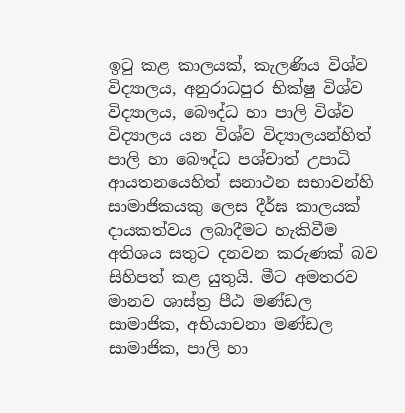ඉටු කළ කාලයක්, කැලණිය විශ්ව විද්‍යාලය, අනුරාධපුර භික්ෂු විශ්ව විද්‍යාලය, බෞද්ධ හා පාලි විශ්ව විද්‍යාලය යන විශ්ව විද්‍යාලයන්හිත් පාලි හා බෞද්ධ පශ්චාත් උපාධි ආයතනයෙහිත් සනාථන සභාවන්හි සාමාජිකයකු ලෙස දීර්ඝ කාලයක් දායකත්වය ලබාදීමට හැකිවීම අතිශය සතුට දනවන කරුණක් බව සිහිපත් කළ යුතුයි. මීට අමතරව මානව ශාස්ත්‍ර පීඨ මණ්ඩල සාමාජික, අභියාචනා මණ්ඩල සාමාජික, පාලි හා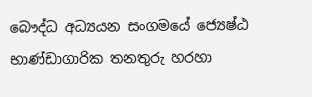බෞද්ධ අධ්‍යයන සංගමයේ ජ්‍යෙෂ්ඨ භාණ්ඩාගාරික තනතුරු හරහා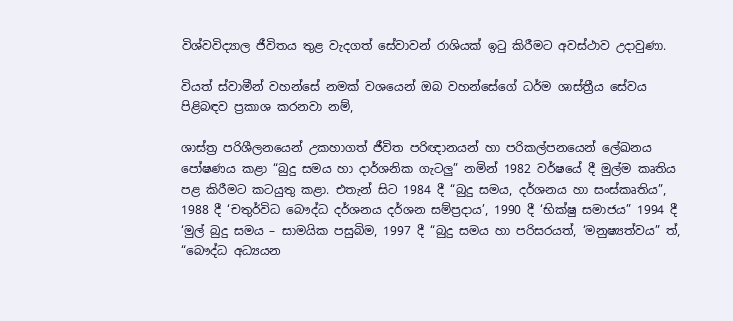විශ්වවිද්‍යාල ජීවිතය තුළ වැදගත් සේවාවන් රාශියක් ඉටු කිරීමට අවස්ථාව උදාවුණා.

වියත් ස්වාමීන් වහන්සේ නමක් වශයෙන් ඔබ වහන්සේගේ ධර්ම ශාස්ත්‍රීය සේවය පිළිබඳව ප්‍රකාශ කරනවා නම්,

ශාස්ත්‍ර පරිශීලනයෙන් උකහාගත් ජීවිත පරිඥානයන් හා පරිකල්පනයෙන් ලේඛනය පෝෂණය කළා “බුදු සමය හා දාර්ශනික ගැටලු” නමින් 1982 වර්ෂයේ දී මුල්ම කෘතිය පළ කිරීමට කටයුතු කළා. එතැන් සිට 1984 දී “බුදු සමය, දර්ශනය හා සංස්කෘතිය”, 1988 දී ‘චතුර්විධ බෞද්ධ දර්ශනය දර්ශන සම්ප්‍රදාය’, 1990 දී ‘භික්ෂු සමාජය” 1994 දී ‘මුල් බුදු සමය – සාමයික පසුබිම, 1997 දී “බුදු සමය හා පරිසරයත්, ‘මනුෂ්‍යත්වය” ත්, “බෞද්ධ අධ්‍යයන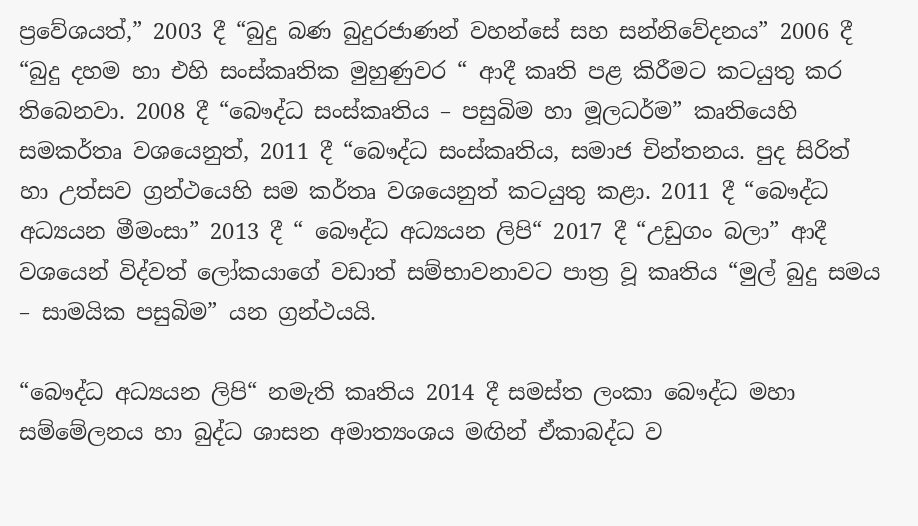ප්‍රවේශයත්,” 2003 දී “බුදු බණ බුදුරජාණන් වහන්සේ සහ සන්නිවේදනය” 2006 දී “බුදු දහම හා එහි සංස්කෘතික මුහුණුවර “ ආදී කෘති පළ කිරීමට කටයුතු කර තිබෙනවා. 2008 දී “බෞද්ධ සංස්කෘතිය – පසුබිම හා මූලධර්ම” කෘතියෙහි සමකර්තෘ වශයෙනුත්, 2011 දී “බෞද්ධ සංස්කෘතිය, සමාජ චින්තනය. පුද සිරිත් හා උත්සව ග්‍රන්ථයෙහි සම කර්තෘ වශයෙනුත් කටයුතු කළා. 2011 දී “බෞද්ධ අධ්‍යයන මීමංසා” 2013 දී “ බෞද්ධ අධ්‍යයන ලිපි“ 2017 දී “උඩුගං බලා” ආදී වශයෙන් විද්වත් ලෝකයාගේ වඩාත් සම්භාවනාවට පාත්‍ර වූ කෘතිය “මුල් බුදු සමය – සාමයික පසුබිම” යන ග්‍රන්ථයයි.

“බෞද්ධ අධ්‍යයන ලිපි“ නමැති කෘතිය 2014 දී සමස්ත ලංකා බෞද්ධ මහා සම්මේලනය හා බුද්ධ ශාසන අමාත්‍යංශය මඟින් ඒකාබද්ධ ව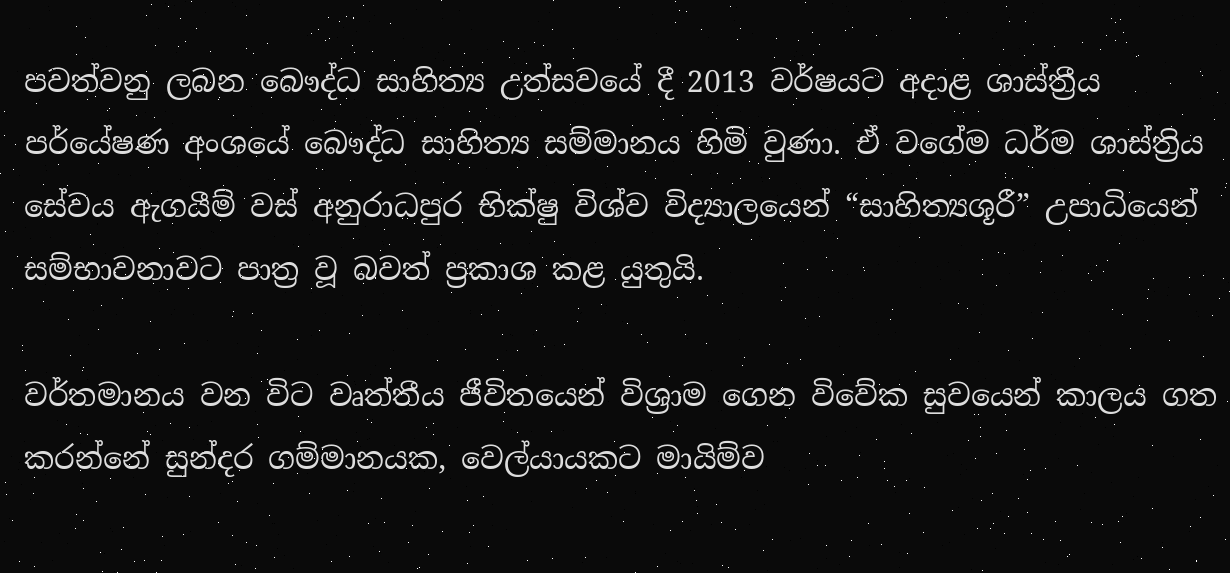පවත්වනු ලබන බෞද්ධ සාහිත්‍ය උත්සවයේ දී 2013 වර්ෂයට අදාළ ශාස්ත්‍රීය පර්යේෂණ අංශයේ බෞද්ධ සාහිත්‍ය සම්මානය හිමි වුණා. ඒ වගේම ධර්ම ශාස්ත්‍රිය සේවය ඇගයීම් වස් අනුරාධපුර භික්ෂු විශ්ව විද්‍යාලයෙන් “සාහිත්‍යශූරී” උපාධියෙන් සම්භාවනාවට පාත්‍ර වූ බවත් ප්‍රකාශ කළ යුතුයි.

වර්තමානය වන විට වෘත්තීය ජීවිතයෙන් විශ්‍රාම ගෙන විවේක සුවයෙන් කාලය ගත කරන්නේ සුන්දර ගම්මානයක, වෙල්යායකට මායිම්ව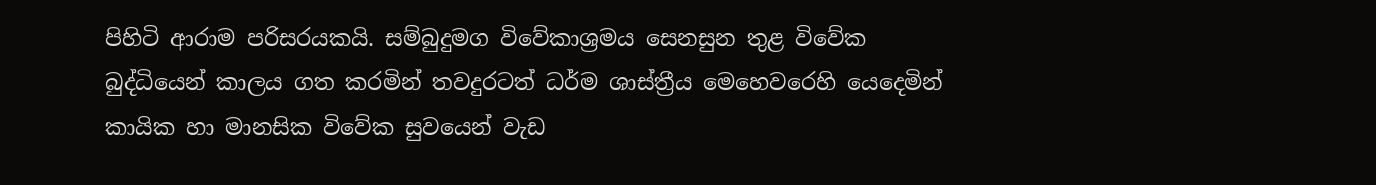පිහිටි ආරාම පරිසරයකයි. සම්බුදුමග විවේකාශ්‍රමය සෙනසුන තුළ විවේක බුද්ධියෙන් කාලය ගත කරමින් තවදුරටත් ධර්ම ශාස්ත්‍රීය මෙහෙවරෙහි යෙදෙමින් කායික හා මානසික විවේක සුවයෙන් වැඩ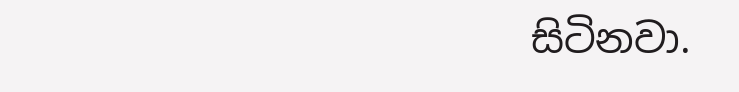සිටිනවා.